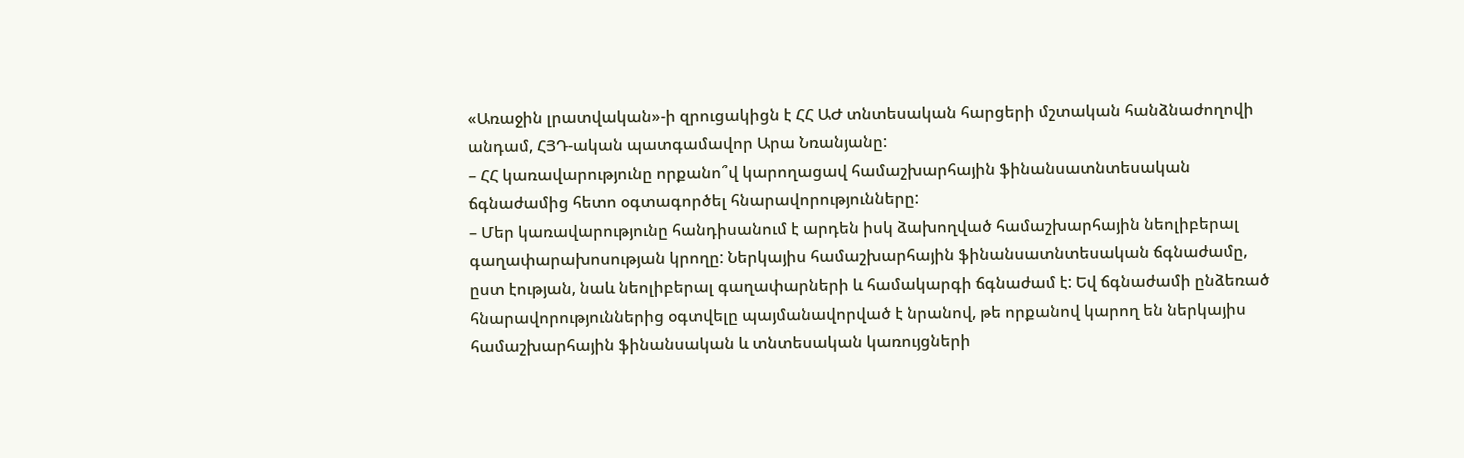«Առաջին լրատվական»-ի զրուցակիցն է ՀՀ ԱԺ տնտեսական հարցերի մշտական հանձնաժողովի անդամ, ՀՅԴ-ական պատգամավոր Արա Նռանյանը:
– ՀՀ կառավարությունը որքանո՞վ կարողացավ համաշխարհային ֆինանսատնտեսական ճգնաժամից հետո օգտագործել հնարավորությունները:
– Մեր կառավարությունը հանդիսանում է արդեն իսկ ձախողված համաշխարհային նեոլիբերալ գաղափարախոսության կրողը: Ներկայիս համաշխարհային ֆինանսատնտեսական ճգնաժամը, ըստ էության, նաև նեոլիբերալ գաղափարների և համակարգի ճգնաժամ է: Եվ ճգնաժամի ընձեռած հնարավորություններից օգտվելը պայմանավորված է նրանով, թե որքանով կարող են ներկայիս համաշխարհային ֆինանսական և տնտեսական կառույցների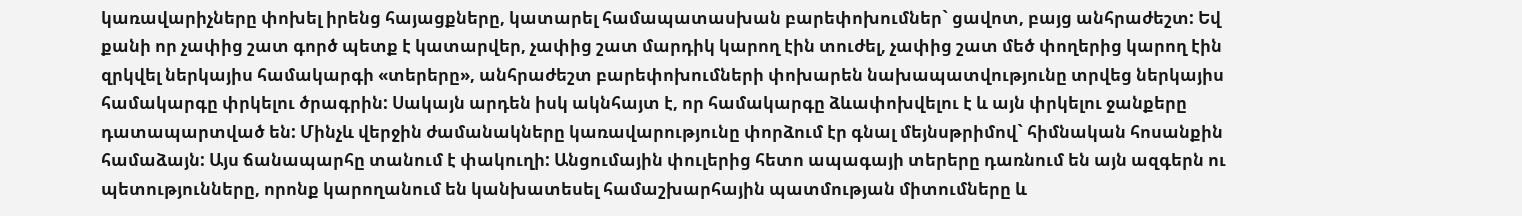կառավարիչները փոխել իրենց հայացքները, կատարել համապատասխան բարեփոխումներ` ցավոտ, բայց անհրաժեշտ: Եվ քանի որ չափից շատ գործ պետք է կատարվեր, չափից շատ մարդիկ կարող էին տուժել, չափից շատ մեծ փողերից կարող էին զրկվել ներկայիս համակարգի «տերերը», անհրաժեշտ բարեփոխումների փոխարեն նախապատվությունը տրվեց ներկայիս համակարգը փրկելու ծրագրին: Սակայն արդեն իսկ ակնհայտ է, որ համակարգը ձևափոխվելու է և այն փրկելու ջանքերը դատապարտված են: Մինչև վերջին ժամանակները կառավարությունը փորձում էր գնալ մեյնսթրիմով` հիմնական հոսանքին համաձայն: Այս ճանապարհը տանում է փակուղի: Անցումային փուլերից հետո ապագայի տերերը դառնում են այն ազգերն ու պետությունները, որոնք կարողանում են կանխատեսել համաշխարհային պատմության միտումները և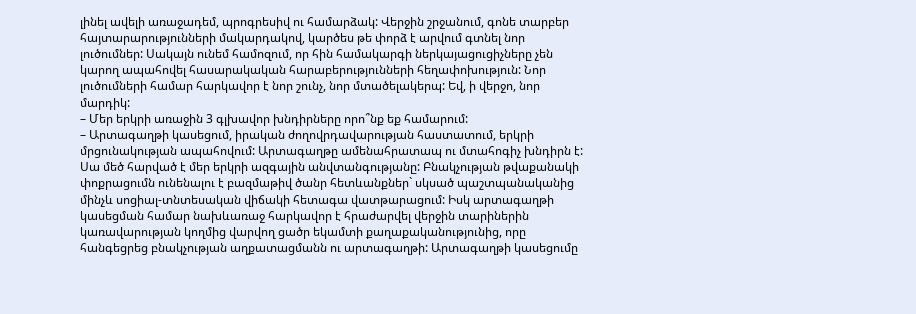լինել ավելի առաջադեմ, պրոգրեսիվ ու համարձակ: Վերջին շրջանում, գոնե տարբեր հայտարարությունների մակարդակով, կարծես թե փորձ է արվում գտնել նոր լուծումներ: Սակայն ունեմ համոզում, որ հին համակարգի ներկայացուցիչները չեն կարող ապահովել հասարակական հարաբերությունների հեղափոխություն: Նոր լուծումների համար հարկավոր է նոր շունչ, նոր մտածելակերպ: Եվ, ի վերջո, նոր մարդիկ:
– Մեր երկրի առաջին 3 գլխավոր խնդիրները որո՞նք եք համարում:
– Արտագաղթի կասեցում, իրական ժողովրդավարության հաստատում, երկրի մրցունակության ապահովում: Արտագաղթը ամենահրատապ ու մտահոգիչ խնդիրն է: Սա մեծ հարված է մեր երկրի ազգային անվտանգությանը: Բնակչության թվաքանակի փոքրացումն ունենալու է բազմաթիվ ծանր հետևանքներ` սկսած պաշտպանականից մինչև սոցիալ-տնտեսական վիճակի հետագա վատթարացում: Իսկ արտագաղթի կասեցման համար նախևառաջ հարկավոր է հրաժարվել վերջին տարիներին կառավարության կողմից վարվող ցածր եկամտի քաղաքականությունից, որը հանգեցրեց բնակչության աղքատացմանն ու արտագաղթի: Արտագաղթի կասեցումը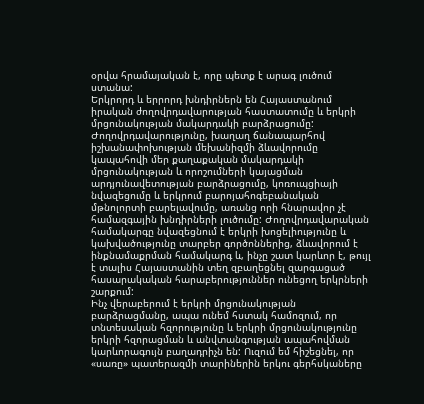օրվա հրամայական է, որը պետք է արագ լուծում ստանա:
Երկրորդ և երրորդ խնդիրներն են Հայաստանում իրական ժողովրդավարության հաստատումը և երկրի մրցունակության մակարդակի բարձրացումը: Ժողովրդավարությունը, խաղաղ ճանապարհով իշխանափոխության մեխանիզմի ձևավորումը կապահովի մեր քաղաքական մակարդակի մրցունակության և որոշումների կայացման արդյունավետության բարձրացումը, կոռուպցիայի նվազեցումը և երկրում բարոյահոգեբանական մթնոլորտի բարելավումը, առանց որի հնարավոր չէ համազգային խնդիրների լուծումը: Ժողովրդավարական համակարգը նվազեցնում է երկրի խոցելիությունը և կախվածությունը տարբեր գործոններից, ձևավորում է ինքնամաքրման համակարգ և, ինչը շատ կարևոր է, թույլ է տալիս Հայաստանին տեղ զբաղեցնել զարգացած հասարակական հարաբերություններ ունեցող երկրների շարքում:
Ինչ վերաբերում է երկրի մրցունակության բարձրացմանը, ապա ունեմ հստակ համոզում, որ տնտեսական հզորությունը և երկրի մրցունակությունը երկրի հզորացման և անվտանգության ապահովման կարևորագույն բաղադրիչն են: Ուզում եմ հիշեցնել, որ «սառը» պատերազմի տարիներին երկու գերհսկաները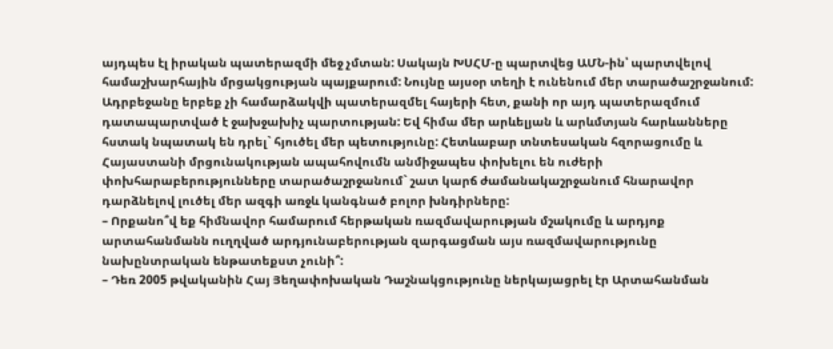այդպես էլ իրական պատերազմի մեջ չմտան: Սակայն ԽՍՀՄ-ը պարտվեց ԱՄՆ-ին՝ պարտվելով համաշխարհային մրցակցության պայքարում: Նույնը այսօր տեղի է ունենում մեր տարածաշրջանում: Ադրբեջանը երբեք չի համարձակվի պատերազմել հայերի հետ, քանի որ այդ պատերազմում դատապարտված է ջախջախիչ պարտության: Եվ հիմա մեր արևելյան և արևմտյան հարևանները հստակ նպատակ են դրել` հյուծել մեր պետությունը: Հետևաբար տնտեսական հզորացումը և Հայաստանի մրցունակության ապահովումն անմիջապես փոխելու են ուժերի փոխհարաբերությունները տարածաշրջանում` շատ կարճ ժամանակաշրջանում հնարավոր դարձնելով լուծել մեր ազգի առջև կանգնած բոլոր խնդիրները:
– Որքանո՞վ եք հիմնավոր համարում հերթական ռազմավարության մշակումը և արդյոք արտահանմանն ուղղված արդյունաբերության զարգացման այս ռազմավարությունը նախընտրական ենթատեքստ չունի՞:
– Դեռ 2005 թվականին Հայ Յեղափոխական Դաշնակցությունը ներկայացրել էր Արտահանման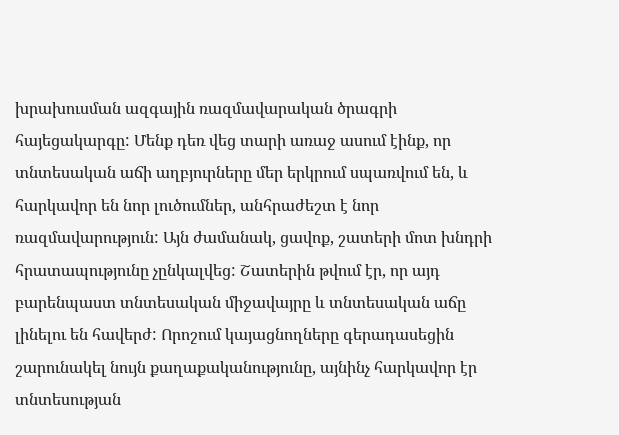խրախուսման ազգային ռազմավարական ծրագրի հայեցակարգը: Մենք դեռ վեց տարի առաջ ասում էինք, որ տնտեսական աճի աղբյուրները մեր երկրում սպառվում են, և հարկավոր են նոր լուծումներ, անհրաժեշտ է նոր ռազմավարություն: Այն ժամանակ, ցավոք, շատերի մոտ խնդրի հրատապությունը չընկալվեց: Շատերին թվում էր, որ այդ բարենպաստ տնտեսական միջավայրը և տնտեսական աճը լինելու են հավերժ: Որոշում կայացնողները գերադասեցին շարունակել նույն քաղաքականությունը, այնինչ հարկավոր էր տնտեսության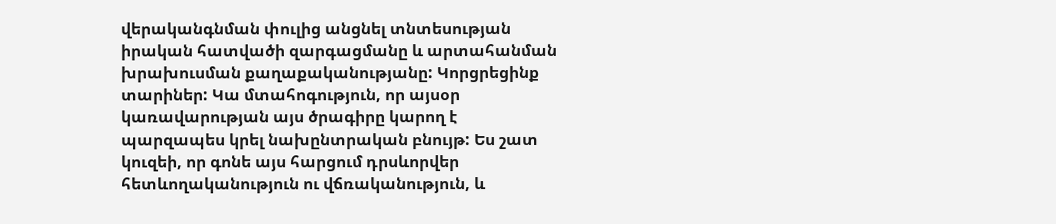վերականգնման փուլից անցնել տնտեսության իրական հատվածի զարգացմանը և արտահանման խրախուսման քաղաքականությանը: Կորցրեցինք տարիներ: Կա մտահոգություն, որ այսօր կառավարության այս ծրագիրը կարող է պարզապես կրել նախընտրական բնույթ: Ես շատ կուզեի, որ գոնե այս հարցում դրսևորվեր հետևողականություն ու վճռականություն, և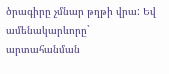ծրագիրը չմնար թղթի վրա: Եվ ամենակարևորը` արտահանման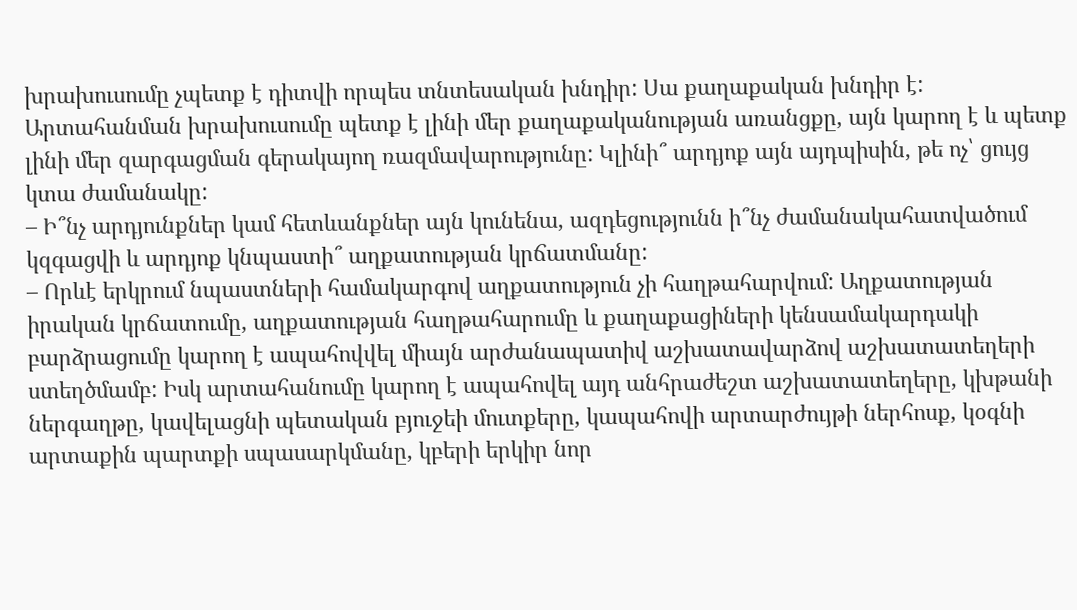խրախուսումը չպետք է դիտվի որպես տնտեսական խնդիր: Սա քաղաքական խնդիր է: Արտահանման խրախուսումը պետք է լինի մեր քաղաքականության առանցքը, այն կարող է և պետք լինի մեր զարգացման գերակայող ռազմավարությունը: Կլինի՞ արդյոք այն այդպիսին, թե ոչ՝ ցույց կտա ժամանակը:
– Ի՞նչ արդյունքներ կամ հետևանքներ այն կունենա, ազդեցությունն ի՞նչ ժամանակահատվածում կզգացվի և արդյոք կնպաստի՞ աղքատության կրճատմանը:
– Որևէ երկրում նպաստների համակարգով աղքատություն չի հաղթահարվում: Աղքատության իրական կրճատումը, աղքատության հաղթահարումը և քաղաքացիների կենսամակարդակի բարձրացումը կարող է ապահովվել միայն արժանապատիվ աշխատավարձով աշխատատեղերի ստեղծմամբ: Իսկ արտահանումը կարող է ապահովել այդ անհրաժեշտ աշխատատեղերը, կխթանի ներգաղթը, կավելացնի պետական բյուջեի մուտքերը, կապահովի արտարժույթի ներհոսք, կօգնի արտաքին պարտքի սպասարկմանը, կբերի երկիր նոր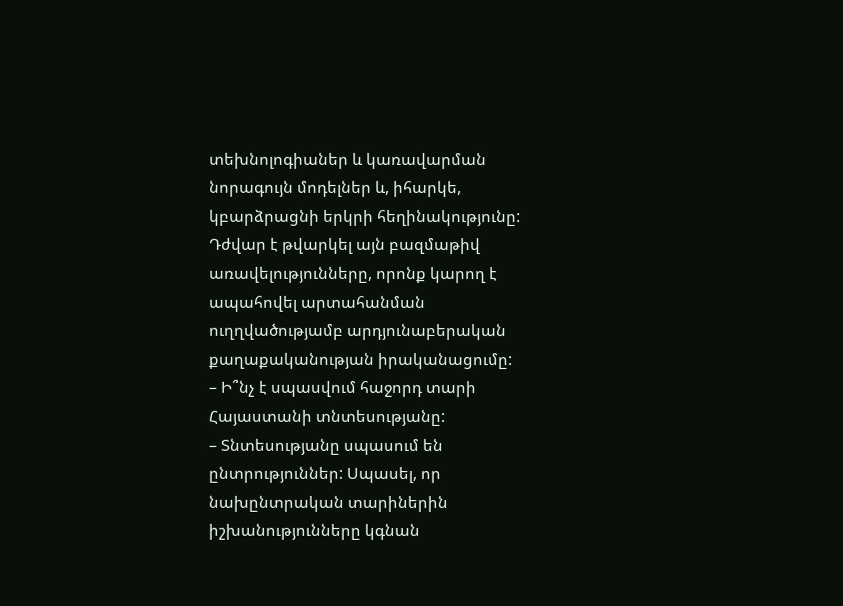տեխնոլոգիաներ և կառավարման նորագույն մոդելներ և, իհարկե, կբարձրացնի երկրի հեղինակությունը: Դժվար է թվարկել այն բազմաթիվ առավելությունները, որոնք կարող է ապահովել արտահանման ուղղվածությամբ արդյունաբերական քաղաքականության իրականացումը:
– Ի՞նչ է սպասվում հաջորդ տարի Հայաստանի տնտեսությանը:
– Տնտեսությանը սպասում են ընտրություններ: Սպասել, որ նախընտրական տարիներին իշխանությունները կգնան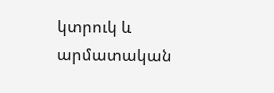կտրուկ և արմատական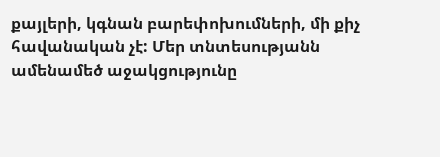քայլերի, կգնան բարեփոխումների, մի քիչ հավանական չէ: Մեր տնտեսությանն ամենամեծ աջակցությունը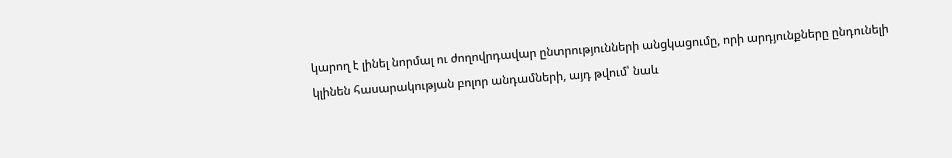կարող է լինել նորմալ ու ժողովրդավար ընտրությունների անցկացումը, որի արդյունքները ընդունելի կլինեն հասարակության բոլոր անդամների, այդ թվում՝ նաև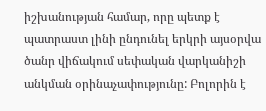իշխանության համար, որը պետք է պատրաստ լինի ընդունել երկրի այսօրվա ծանր վիճակում սեփական վարկանիշի անկման օրինաչափությունը: Բոլորին է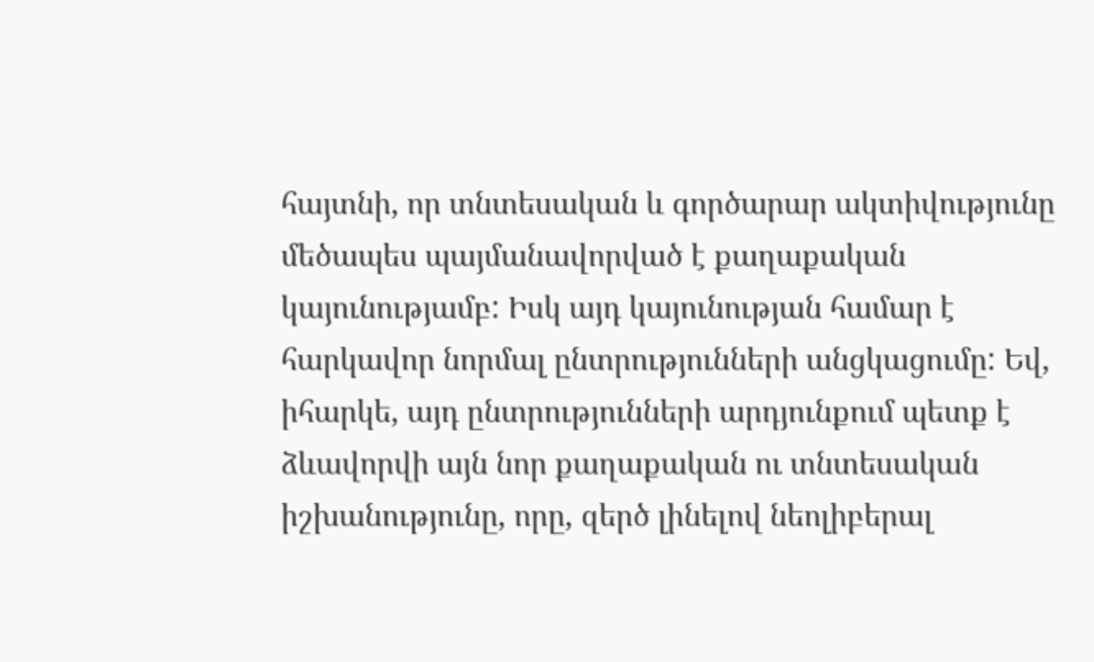հայտնի, որ տնտեսական և գործարար ակտիվությունը մեծապես պայմանավորված է քաղաքական կայունությամբ: Իսկ այդ կայունության համար է հարկավոր նորմալ ընտրությունների անցկացումը: Եվ, իհարկե, այդ ընտրությունների արդյունքում պետք է ձևավորվի այն նոր քաղաքական ու տնտեսական իշխանությունը, որը, զերծ լինելով նեոլիբերալ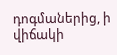դոգմաներից, ի վիճակի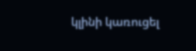կլինի կառուցել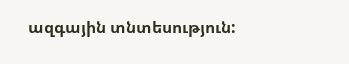ազգային տնտեսություն: